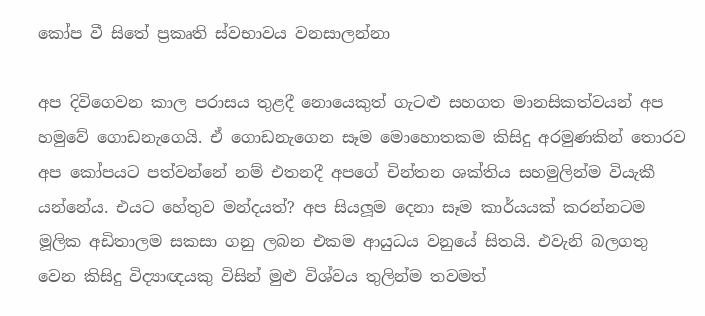කෝප වී සිතේ ප්‍රකෘති ස්වභාවය වනසාලන්නා

අප දිවිගෙවන කාල පරාසය තුළදී නොයෙකුත් ගැටළු සහගත මානසිකත්වයන් අප හමුවේ ගොඩනැගෙයි. ඒ ගොඩනැගෙන සෑම මොහොතකම කිසිදු අරමුණකින් තොරව අප කෝපයට පත්වන්නේ නම් එතනදී අපගේ චින්තන ශක්තිය සහමුලින්ම වියැකී යන්නේය. එයට හේතුව මන්දයත්? අප සියලූම දෙනා සෑම කාර්යයක් කරන්නටම මූලික අඩිතාලම සකසා ගනු ලබන එකම ආයුධය වනුයේ සිතයි. එවැනි බලගතු වෙන කිසිදු විද්‍යාඥයකු විසින් මුළු විශ්වය තුලින්ම තවමත්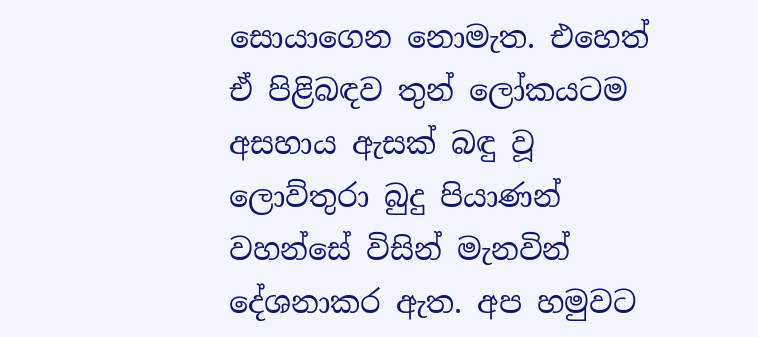සොයාගෙන නොමැත. එහෙත් ඒ පිළිබඳව තුන් ලෝකයටම අසහාය ඇසක් බඳු වූ ලොව්තුරා බුදු පියාණන් වහන්සේ විසින් මැනවින් දේශනාකර ඇත. අප හමුවට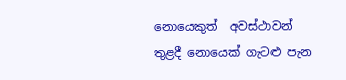නොයෙකුත්  අවස්ථාවන් තුළදී නොයෙක් ගැටළු පැන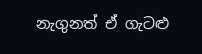නැගුනත් ඒ ගැටළු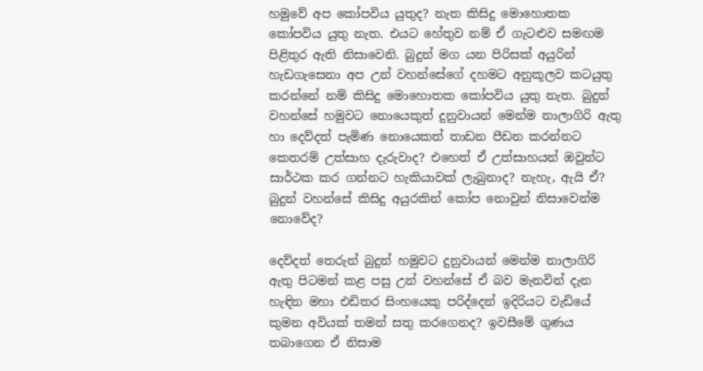හමුවේ අප කෝපවිය යුතුද? නැත කිසිදු මොහොතක කෝපවිය යුතු නැත. එයට හේතුව නම් ඒ ගැටළුව සමඟම පිළිතුර ඇති නිසාවෙනි. බුදුන් මග යන පිරිසක් අයුරින් හැඩගැසෙනා අප උන් වහන්සේගේ දහමට අනුකූලව කටයුතු කරන්නේ නම් කිසිදු මොහොතක කෝපවිය යුතු නැත. බුදුන් වහන්සේ හමුවට නොයෙකුත් දුනුවායන් මෙන්ම නාලාගිරි ඇතු හා දෙව්දත් පැමිණ නොයෙකත් තාඩන පීඩන කරන්නට කෙතරම් උත්සාහ දැරුවාද? එහෙත් ඒ උත්සාහයන් ඔවුන්ට සාර්ථක කර ගන්නට හැකියාවක් ලැබුනාද? නැහැ, ඇයි ඒ? බුදුන් වහන්සේ කිසිදු අයුරකින් කෝප නොවුන් නිසාවෙන්ම නොවේද?

දෙව්දත් තෙරුන් බුදුන් හමුවට දුනුවායන් මෙන්ම නාලාගිරි ඇතු පිටමන් කළ පසු උන් වහන්සේ ඒ බව මැනවින් දැන හැඳින මහා එඩිතර සිංහයෙකු පරිද්දෙන් ඉදිරියට වැඩියේ කුමන අවියක් තමන් සතු කරගෙනද? ඉවසීමේ ගුණය තබාගෙන ඒ නිසාම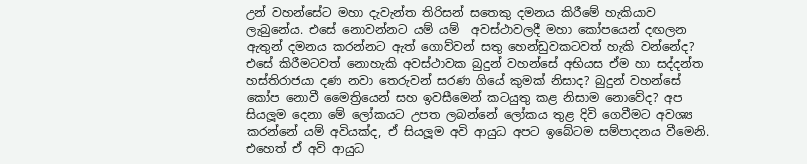උන් වහන්සේට මහා දැවැන්ත තිරිසන් සතෙකු දමනය කිරීමේ හැකියාව ලැබුනේය. එසේ නොවන්නට යම් යම්  අවස්ථාවලදී මහා කෝපයෙන් දඟලන ඇතුන් දමනය කරන්නට ඇත් ගොව්වන් සතු හෙන්ඩුවකටවත් හැකි වන්නේද? එසේ කිරීමටවත් නොහැකි අවස්ථාවක බුදුන් වහන්සේ අභියස ඒම හා සද්දන්ත හස්තිරාජයා දණ නවා තෙරුවන් සරණ ගියේ කුමක් නිසාද? බුදුන් වහන්සේ කෝප නොවී මෛත්‍රියෙන් සහ ඉවසීමෙන් කටයුතු කළ නිසාම නොවේද? අප සියලූම දෙනා මේ ලෝකයට උපත ලබන්නේ ලෝකය තුළ දිවි ගෙවීමට අවශ්‍ය කරන්නේ යම් අවියක්ද, ඒ සියලූම අවි ආයුධ අපට ඉබේටම සම්පාදනය වීමෙනි. එහෙත් ඒ අවි ආයුධ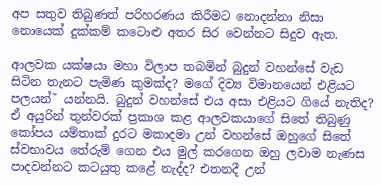අප සතුව තිබුණත් පරිහරණය කිරීමට නොදන්නා නිසා නොයෙක් දුක්කම් කටොළු අතර සිර වෙන්නට සිදුව ඇත.

ආලවක යක්ෂයා මහා විලාප තබමින් බුදුන් වහන්සේ වැඩ සිටින තැනට පැමිණ කුමක්ද? මගේ දිව්‍ය විමානයෙන් එළියට පලයන්˜ යන්නයි. බුදුන් වහන්සේ එය අසා එළියට ගියේ නැතිද? ඒ අයුරින් තුන්වරක් ප්‍රකාශ කළ ආලවකයාගේ සිතේ තිබුණු කෝපය යම්තාක් දුරට මකාදමා උන් වහන්සේ ඔහුගේ සිතේ ස්වභාවය තේරුම් ගෙන එය මුල් කරගෙන ඔහු ලවාම නැණස පාදවන්නට කටයුතු කළේ නැද්ද? එතනදී උන්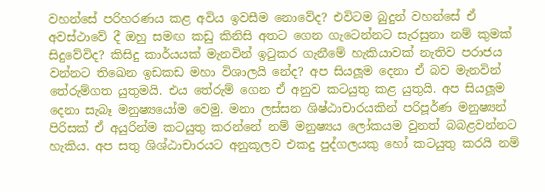වහන්සේ පරිහරණය කළ අවිය ඉවසීම නොවේද? එවිටම බුදුන් වහන්සේ ඒ අවස්ථාවේ දී ඔහු සමඟ කඩු කිනිසි අතට ගෙන ගැටෙන්නට සැරසුනා නම් කුමක් සිදුවේවිද? කිසිදු කාර්යයක් මැනවින් ඉටුකර ගැනීමේ හැකියාවක් නැතිව පරාජය වන්නට තිඛෙන ඉඩකඩ මහා විශාලයි නේද? අප සියලූම දෙනා ඒ බව මැනවින් තේරුම්ගත යුතුමයි. එය තේරුම් ගෙන ඒ අනුව කටයුතු කළ යුතුයි. අප සියලූම දෙනා සැබෑ මනුෂ්‍යයෝම වෙමු. මනා ලස්සන ශිෂ්ඨාචාරයකින් පරිපූර්ණ මනුෂ්‍යන් පිරිසක් ඒ අයුරින්ම කටයුතු කරන්නේ නම් මනුෂ්‍යය ලෝකයම වුනත් බබළවන්නට හැකිය. අප සතු ශිශ්ඨාචාරයට අනුකූලව එකදු පුද්ගලයකු හෝ කටයුතු කරයි නම්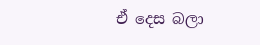ඒ දෙස බලා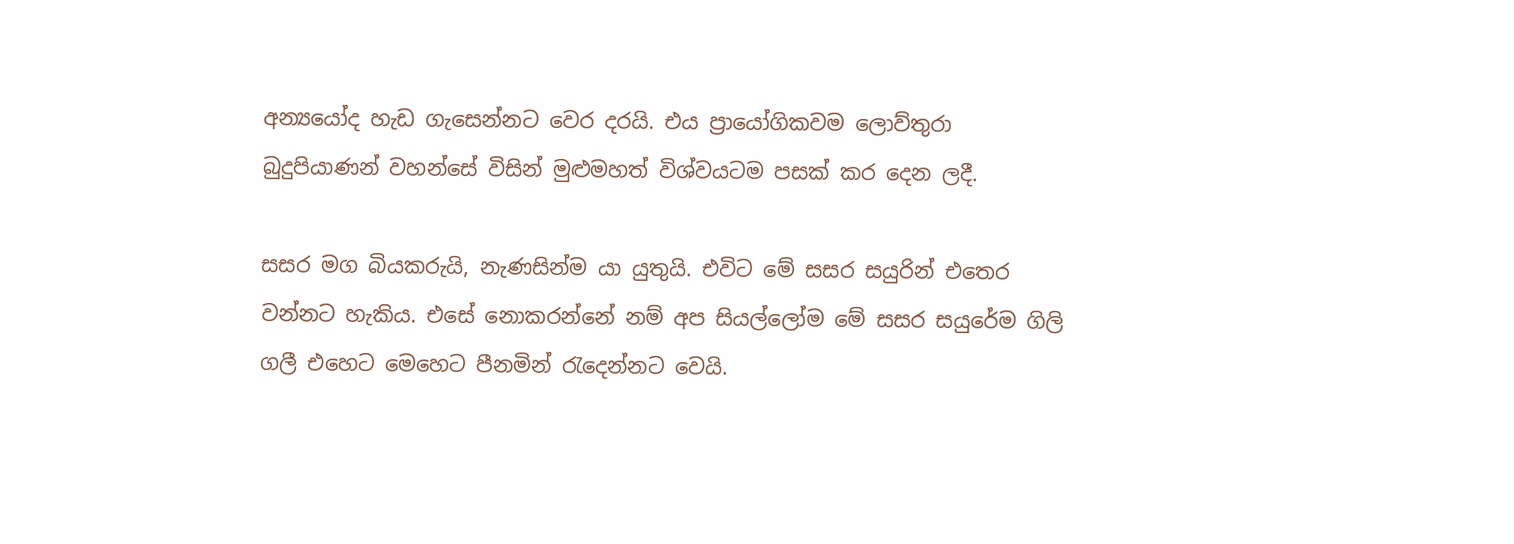අන්‍යයෝද හැඩ ගැසෙන්නට වෙර දරයි. එය ප්‍රායෝගිකවම ලොව්තුරා බුදුපියාණන් වහන්සේ විසින් මුළුමහත් විශ්වයටම පසක් කර දෙන ලදී.

සසර මග බියකරුයි, නැණසින්ම යා යුතුයි. එවිට මේ සසර සයුරින් එතෙර වන්නට හැකිය. එසේ නොකරන්නේ නම් අප සියල්ලෝම මේ සසර සයුරේම ගිලි ගලී එහෙට මෙහෙට පීනමින් රැදෙන්නට වෙයි.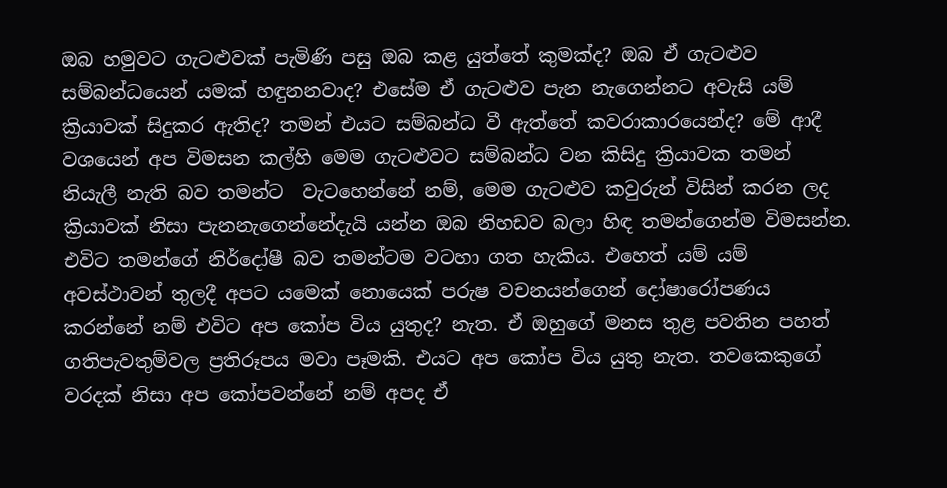ඔබ හමුවට ගැටළුවක් පැමිණි පසු ඔබ කළ යුත්තේ කුමක්ද? ඔබ ඒ ගැටළුව සම්බන්ධයෙන් යමක් හඳුනනවාද? එසේම ඒ ගැටළුව පැන නැගෙන්නට අවැසි යම් ක්‍රියාවක් සිදුකර ඇතිද? තමන් එයට සම්බන්ධ වී ඇත්තේ කවරාකාරයෙන්ද? මේ ආදී වශයෙන් අප විමසන කල්හි මෙම ගැටළුවට සම්බන්ධ වන කිසිදු ක්‍රියාවක තමන් නියැලී නැති බව තමන්ට  වැටහෙන්නේ නම්, මෙම ගැටළුව කවුරුන් විසින් කරන ලද ක්‍රියාවක් නිසා පැනනැගෙන්නේදැයි යන්න ඔබ නිහඩව බලා හිඳ තමන්ගෙන්ම විමසන්න. එවිට තමන්ගේ නිර්දෝෂී බව තමන්ටම වටහා ගත හැකිය. එහෙත් යම් යම් අවස්ථාවන් තුලදී අපට යමෙක් නොයෙක් පරුෂ වචනයන්ගෙන් දෝෂාරෝපණය කරන්නේ නම් එවිට අප කෝප විය යුතුද? නැත. ඒ ඔහුගේ මනස තුළ පවතින පහත් ගතිපැවතුම්වල ප්‍රතිරූපය මවා පෑමකි. එයට අප කෝප විය යුතු නැත. තවකෙකුගේ වරදක් නිසා අප කෝපවන්නේ නම් අපද ඒ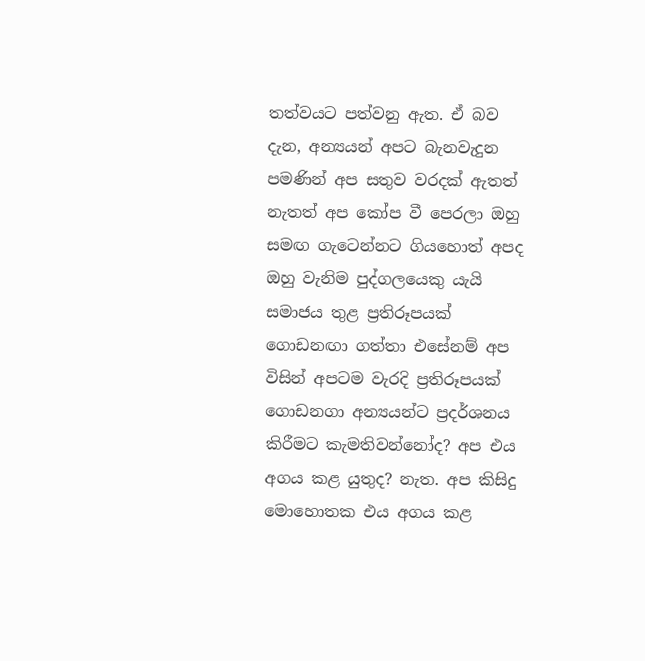තත්වයට පත්වනු ඇත. ඒ බව දැන, අන්‍යයන් අපට බැනවැදුන පමණින් අප සතුව වරදක් ඇතත් නැතත් අප කෝප වී පෙරලා ඔහු සමඟ ගැටෙන්නට ගියහොත් අපද ඔහු වැනිම පුද්ගලයෙකු යැයි සමාජය තුළ ප්‍රතිරූපයක් ගොඩනඟා ගත්තා එසේනම් අප විසින් අපටම වැරදි ප්‍රතිරූපයක් ගොඩනගා අන්‍යයන්ට ප්‍රදර්ශනය කිරීමට කැමතිවන්නෝද? අප එය අගය කළ යුතුද? නැත. අප කිසිදු මොහොතක එය අගය කළ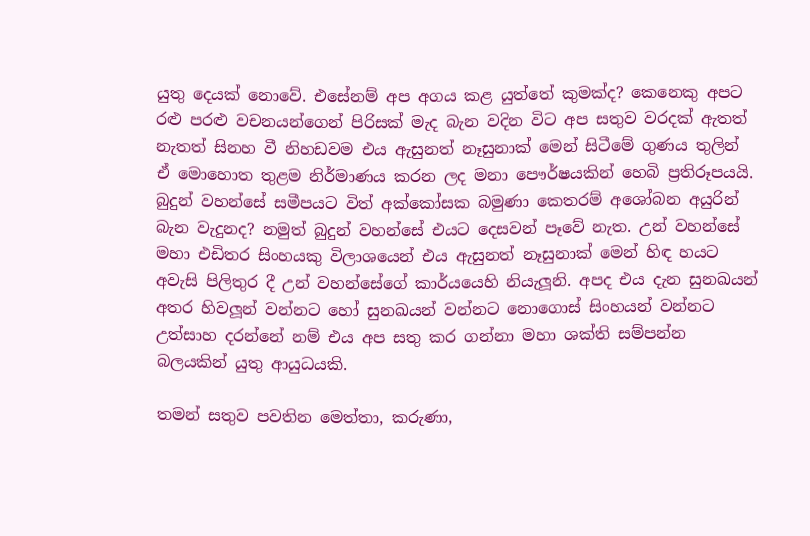යුතු දෙයක් නොවේ. එසේනම් අප අගය කළ යුත්තේ කුමක්ද? කෙනෙකු අපට රළු පරළු වචනයන්ගෙන් පිරිසක් මැද බැන වදින විට අප සතුව වරදක් ඇතත් නැතත් සිනහ වී නිහඩවම එය ඇසුනත් නෑසුනාක් මෙන් සිටීමේ ගුණය තුලින් ඒ මොහොත තුළම නිර්මාණය කරන ලද මනා පෞර්ෂයකින් හෙබි ප්‍රතිරූපයයි. බුදුන් වහන්සේ සමීපයට විත් අක්කෝසක බමුණා කෙතරම් අශෝබන අයුරින් බැන වැදුනද? නමුත් බුදුන් වහන්සේ එයට දෙසවන් පෑවේ නැත. උන් වහන්සේ මහා එඩිතර සිංහයකු විලාශයෙන් එය ඇසුනත් නෑසුනාක් මෙන් හිඳ හයට අවැසි පිලිතුර දී උන් වහන්සේගේ කාර්යයෙහි නියැලූනි. අපද එය දැන සුනඛයන් අතර හිවලූන් වන්නට හෝ සුනඛයන් වන්නට නොගොස් සිංහයන් වන්නට උත්සාහ දරන්නේ නම් එය අප සතු කර ගන්නා මහා ශක්ති සම්පන්න බලයකින් යුතු ආයුධයකි.

තමන් සතුව පවතින මෙත්තා, කරුණා,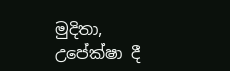මුදිතා, උපේක්ෂා දී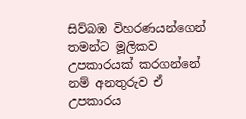සිව්බඹ විහරණයන්ගෙන් තමන්ට මූලිකව උපකාරයක් කරගන්නේ නම් අනතුරුව ඒ උපකාරය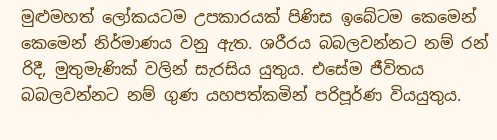මුළුමහත් ලෝකයටම උපකාරයක් පිණිස ඉබේටම කෙමෙන් කෙමෙන් නිර්මාණය වනු ඇත. ශරීරය බබලවන්නට නම් රන් රිදී, මුතුමැණික් වලින් සැරසිය යුතුය. එසේම ජීවිතය බබලවන්නට නම් ගුණ යහපත්කමින් පරිපූර්ණ වියයුතුය.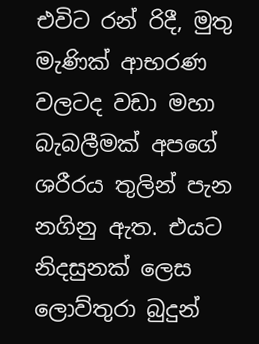එවිට රන් රිදී, මුතු මැණික් ආභරණ වලටද වඩා මහා බැබලීමක් අපගේ ශරීරය තුලින් පැන නගිනු ඇත. එයට නිදසුනක් ලෙස ලොව්තුරා බුදුන්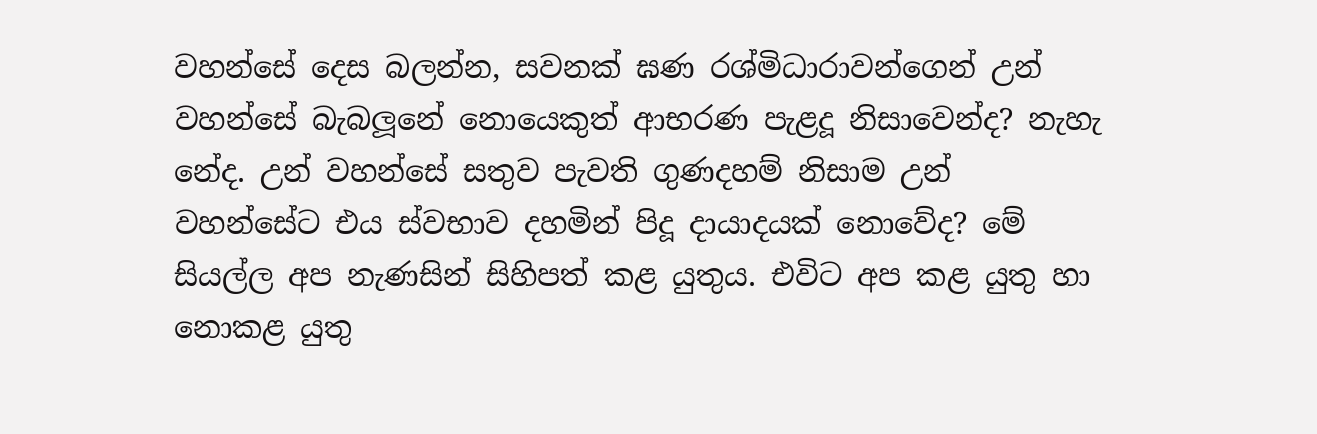වහන්සේ දෙස බලන්න, සවනක් ඝණ රශ්මිධාරාවන්ගෙන් උන් වහන්සේ බැබලූනේ නොයෙකුත් ආභරණ පැළදූ නිසාවෙන්ද? නැහැ නේද. උන් වහන්සේ සතුව පැවති ගුණදහම් නිසාම උන් වහන්සේට එය ස්වභාව දහමින් පිදූ දායාදයක් නොවේද? මේ සියල්ල අප නැණසින් සිහිපත් කළ යුතුය. එවිට අප කළ යුතු හා නොකළ යුතු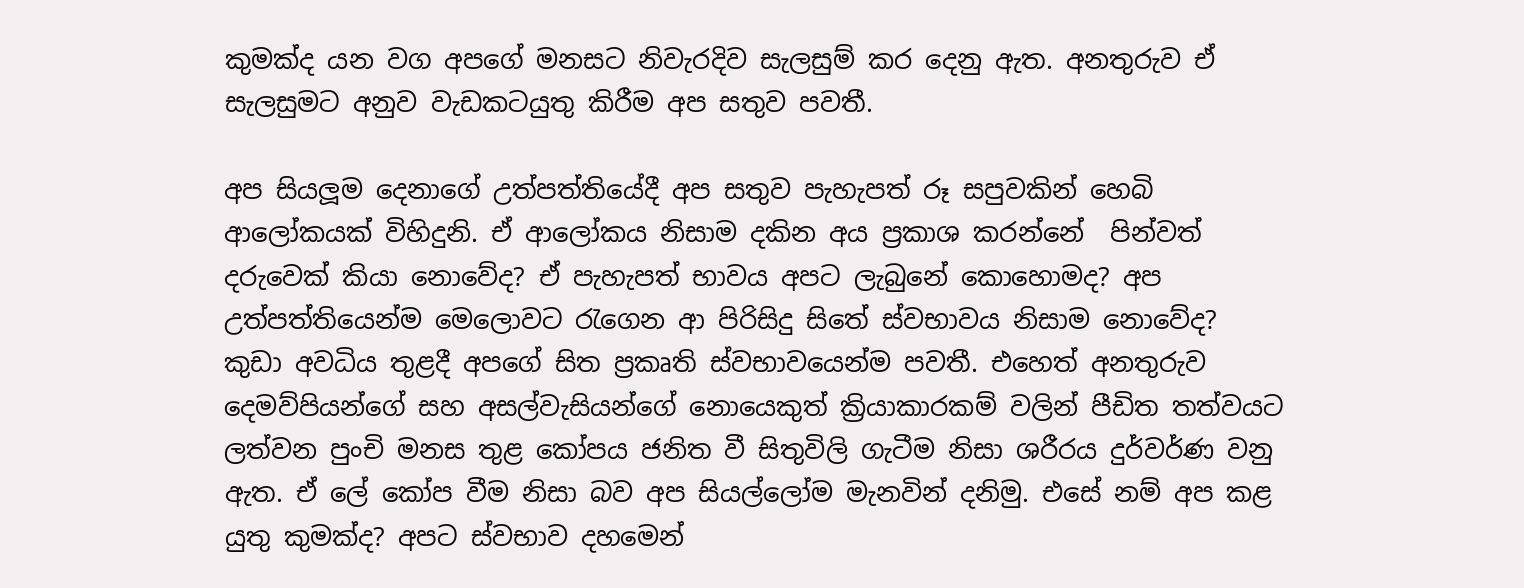කුමක්ද යන වග අපගේ මනසට නිවැරදිව සැලසුම් කර දෙනු ඇත. අනතුරුව ඒ සැලසුමට අනුව වැඩකටයුතු කිරීම අප සතුව පවතී.

අප සියලූම දෙනාගේ උත්පත්තියේදී අප සතුව පැහැපත් රූ සපුවකින් හෙබි ආලෝකයක් විහිදුනි. ඒ ආලෝකය නිසාම දකින අය ප්‍රකාශ කරන්නේ  පින්වත් දරුවෙක් කියා නොවේද? ඒ පැහැපත් භාවය අපට ලැබුනේ කොහොමද? අප උත්පත්තියෙන්ම මෙලොවට රැගෙන ආ පිරිසිදු සිතේ ස්වභාවය නිසාම නොවේද? කුඩා අවධිය තුළදී අපගේ සිත ප්‍රකෘති ස්වභාවයෙන්ම පවතී. එහෙත් අනතුරුව දෙමව්පියන්ගේ සහ අසල්වැසියන්ගේ නොයෙකුත් ක්‍රියාකාරකම් වලින් පීඩිත තත්වයට ලත්වන පුංචි මනස තුළ කෝපය ජනිත වී සිතුවිලි ගැටීම නිසා ශරීරය දුර්වර්ණ වනු ඇත. ඒ ලේ කෝප වීම නිසා බව අප සියල්ලෝම මැනවින් දනිමු. එසේ නම් අප කළ යුතු කුමක්ද? අපට ස්වභාව දහමෙන්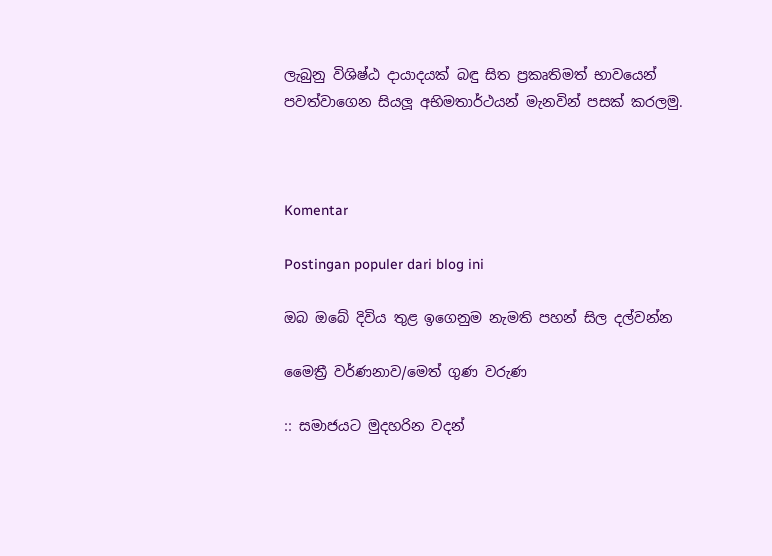ලැබුනු විශිෂ්ඨ දායාදයක් බඳු සිත ප්‍රකෘතිමත් භාවයෙන් පවත්වාගෙන සියලූ අභිමතාර්ථයන් මැනවින් පසක් කරලමු.



Komentar

Postingan populer dari blog ini

ඔබ ඔබේ දිවිය තුළ ඉගෙනුම නැමති පහන් සිල දල්වන්න

මෛත්‍රී වර්ණනාව/මෙත් ගුණ වරුණ

:: සමාජයට මුදහරින වදන්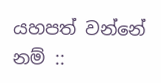යහපත් වන්නේ නම් ::